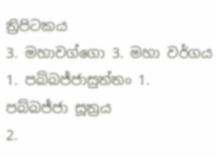ත්‍රිපිටකය
3. මහාවග්ගො 3. මහා වර්ගය
1. පබ්බජ්ජාසුත්තං 1. පබ්බජ්ජා සූත්‍රය
2.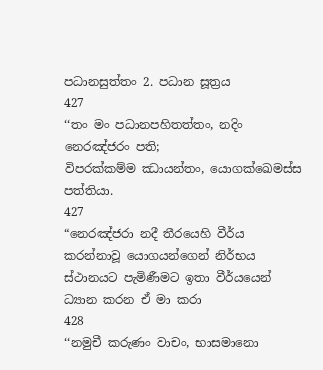පධානසුත්තං 2. පධාන සූත්‍රය
427
‘‘තං මං පධානපහිතත්තං, නදිං නෙරඤ්ජරං පති;
විපරක්කම්ම ඣායන්තං, යොගක්ඛෙමස්ස පත්තියා.
427
“නෙරඤ්ජරා නදී තීරයෙහි වීර්ය කරන්නාවූ යොගයන්ගෙන් නිර්භය ස්ථානයට පැමිණීමට ඉතා වීර්යයෙන් ධ්‍යාන කරන ඒ මා කරා
428
‘‘නමුචී කරුණං වාචං, භාසමානො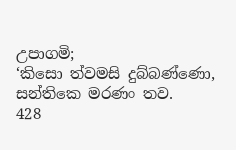උපාගමි;
‘කිසො ත්වමසි දුබ්බණ්ණො, සන්තිකෙ මරණං තව.
428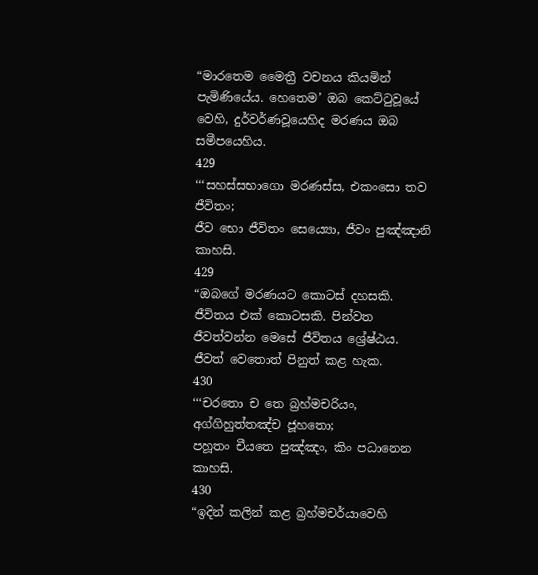“මාරතෙම මෛත්‍රී වචනය කියමින් පැමිණියේය. හෙතෙම’ ඔබ කෙට්ටුවූයේ වෙහි, දුර්වර්ණවූයෙහිද මරණය ඔබ සමීපයෙහිය.
429
‘‘‘සහස්සභාගො මරණස්ස, එකංසො තව ජීවිතං;
ජීව භො ජීවිතං සෙය්‍යො, ජීවං පුඤ්ඤානි කාහසි.
429
“ඔබගේ මරණයට කොටස් දහසකි. ජීවිතය එක් කොටසකි. පින්වත ජීවත්වන්න මෙසේ ජීවිතය ශ්‍රේෂ්ඨය. ජීවත් වෙතොත් පිනුත් කළ හැක.
430
‘‘‘චරතො ච තෙ බ්‍රහ්මචරියං, අග්ගිහුත්තඤ්ච ජූහතො;
පහූතං චීයතෙ පුඤ්ඤං, කිං පධානෙන කාහසි.
430
“ඉදින් කලින් කළ බ්‍රහ්මචර්යාවෙහි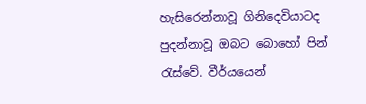හැසිරෙන්නාවූ ගිනිදෙවියාටද පුදන්නාවූ ඔබට බොහෝ පින් රැස්වේ. වීර්යයෙන්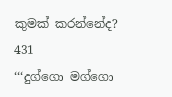කුමක් කරන්නේද?
431
‘‘‘දුග්ගො මග්ගො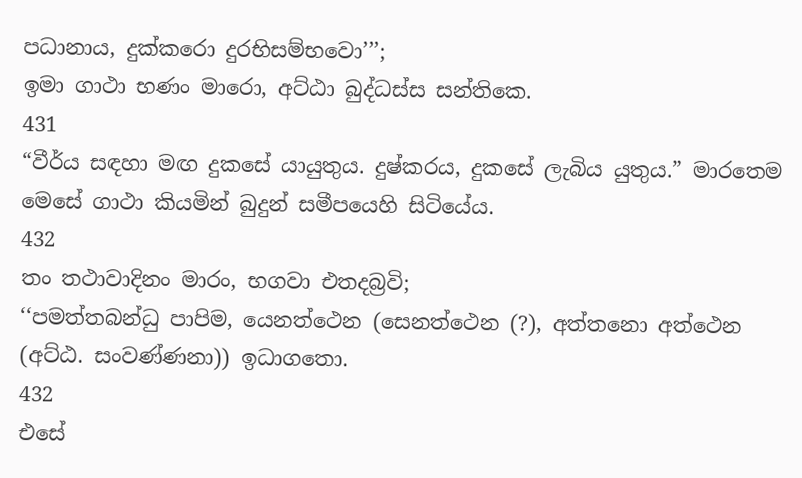පධානාය, දුක්කරො දුරභිසම්භවො’’’;
ඉමා ගාථා භණං මාරො, අට්ඨා බුද්ධස්ස සන්තිකෙ.
431
“වීර්ය සඳහා මඟ දුකසේ යායුතුය. දුෂ්කරය, දුකසේ ලැබිය යුතුය.” මාරතෙම මෙසේ ගාථා කියමින් බුදුන් සමීපයෙහි සිටියේය.
432
තං තථාවාදිනං මාරං, භගවා එතදබ්‍රවි;
‘‘පමත්තබන්ධු පාපිම, යෙනත්ථෙන (සෙනත්ථෙන (?), අත්තනො අත්ථෙන (අට්ඨ. සංවණ්ණනා)) ඉධාගතො.
432
එසේ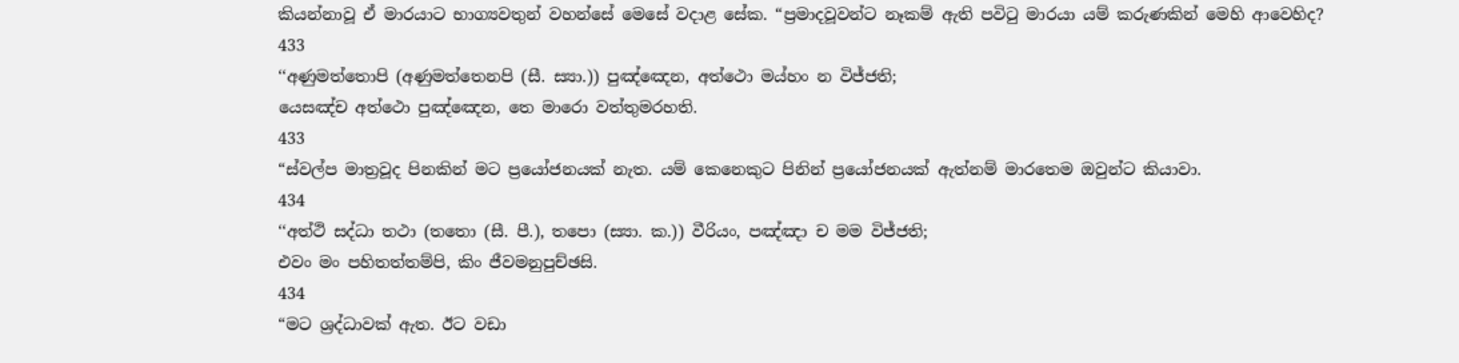කියන්නාවූ ඒ මාරයාට භාග්‍යවතුන් වහන්සේ මෙසේ වදාළ සේක. “ප්‍රමාදවූවන්ට නෑකම් ඇති පවිටු මාරයා යම් කරුණකින් මෙහි ආවෙහිද?
433
‘‘අණුමත්තොපි (අණුමත්තෙනපි (සී. ස්‍යා.)) පුඤ්ඤෙන, අත්ථො මය්හං න විජ්ජති;
යෙසඤ්ච අත්ථො පුඤ්ඤෙන, තෙ මාරො වත්තුමරහති.
433
“ස්වල්ප මාත්‍රවූද පිනකින් මට ප්‍රයෝජනයක් නැත. යම් කෙනෙකුට පිනින් ප්‍රයෝජනයක් ඇත්නම් මාරතෙම ඔවුන්ට කියාවා.
434
‘‘අත්ථි සද්ධා තථා (තතො (සී. පී.), තපො (ස්‍යා. ක.)) වීරියං, පඤ්ඤා ච මම විජ්ජති;
එවං මං පහිතත්තම්පි, කිං ජීවමනුපුච්ඡසි.
434
“මට ශ්‍රද්ධාවක් ඇත. ඊට වඩා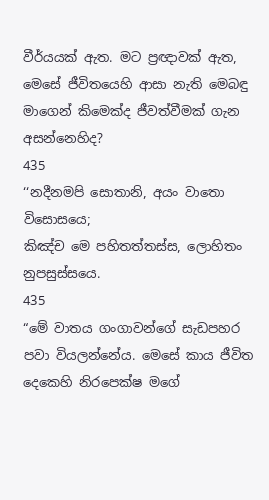වීර්යයක් ඇත. මට ප්‍රඥාවක් ඇත, මෙසේ ජීවිතයෙහි ආසා නැති මෙබඳු මාගෙන් කිමෙක්ද ජීවත්වීමක් ගැන අසන්නෙහිද?
435
‘‘නදීනමපි සොතානි, අයං වාතො විසොසයෙ;
කිඤ්ච මෙ පහිතත්තස්ස, ලොහිතං නුපසුස්සයෙ.
435
“මේ වාතය ගංගාවන්ගේ සැඩපහර පවා වියලන්නේය. මෙසේ කාය ජීවිත දෙකෙහි නිරපෙක්ෂ මගේ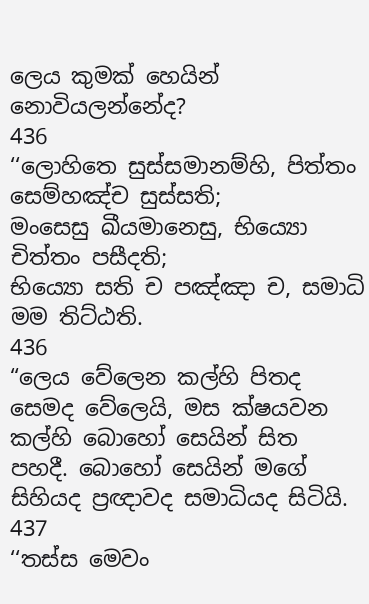ලෙය කුමක් හෙයින් නොවියලන්නේද?
436
‘‘ලොහිතෙ සුස්සමානම්හි, පිත්තං සෙම්හඤ්ච සුස්සති;
මංසෙසු ඛීයමානෙසු, භිය්‍යො චිත්තං පසීදති;
භිය්‍යො සති ච පඤ්ඤා ච, සමාධි මම තිට්ඨති.
436
“ලෙය වේලෙන කල්හි පිතද සෙමද වේලෙයි, මස ක්ෂයවන කල්හි බොහෝ සෙයින් සිත පහදී. බොහෝ සෙයින් මගේ සිහියද ප්‍රඥාවද සමාධියද සිටියි.
437
‘‘තස්ස මෙවං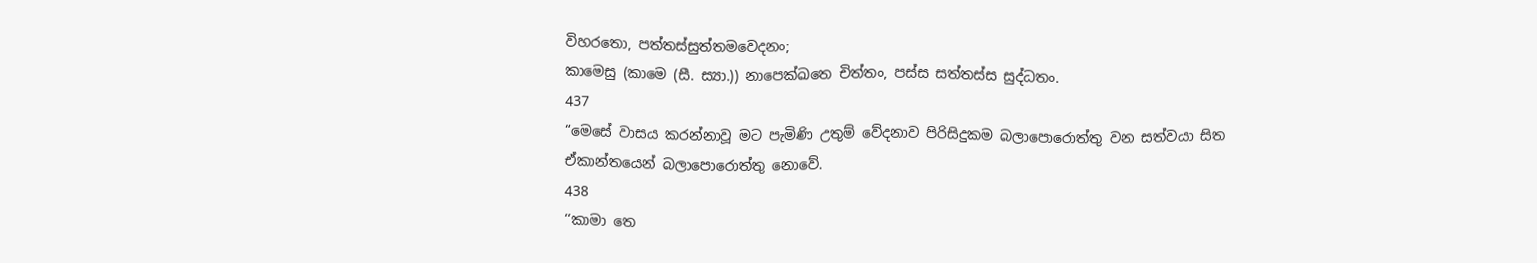විහරතො, පත්තස්සුත්තමවෙදනං;
කාමෙසු (කාමෙ (සී. ස්‍යා.)) නාපෙක්ඛතෙ චිත්තං, පස්ස සත්තස්ස සුද්ධතං.
437
“මෙසේ වාසය කරන්නාවූ මට පැමිණි උතුම් වේදනාව පිරිසිදුකම බලාපොරොත්තු වන සත්වයා සිත ඒකාන්තයෙන් බලාපොරොත්තු නොවේ.
438
‘‘කාමා තෙ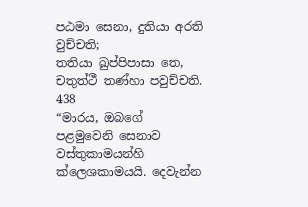පඨමා සෙනා, දුතියා අරති වුච්චති;
තතියා ඛුප්පිපාසා තෙ, චතුත්ථී තණ්හා පවුච්චති.
438
“මාරය, ඔබගේ පළමුවෙනි සෙනාව වස්තුකාමයන්හි ක්ලෙශකාමයයි. දෙවැන්න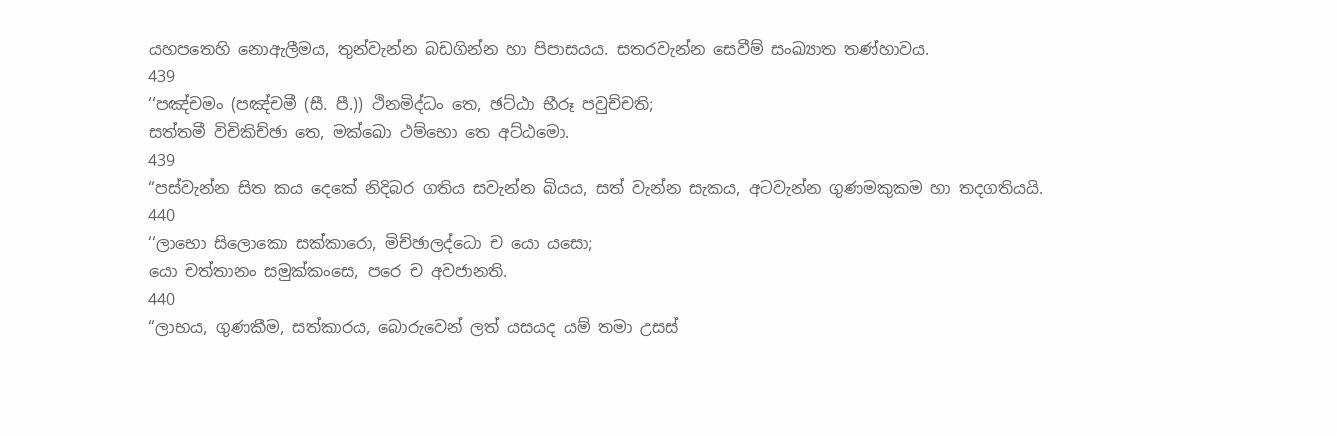යහපතෙහි නොඇලීමය, තුන්වැන්න බඩගින්න හා පිපාසයය. සතරවැන්න සෙවීම් සංඛ්‍යාත තණ්හාවය.
439
‘‘පඤ්චමං (පඤ්චමී (සී. පී.)) ථිනමිද්ධං තෙ, ඡට්ඨා භීරූ පවුච්චති;
සත්තමී විචිකිච්ඡා තෙ, මක්ඛො ථම්භො තෙ අට්ඨමො.
439
“පස්වැන්න සිත කය දෙකේ නිදිබර ගතිය සවැන්න බියය, සත් වැන්න සැකය, අටවැන්න ගුණමකුකම හා තදගතියයි.
440
‘‘ලාභො සිලොකො සක්කාරො, මිච්ඡාලද්ධො ච යො යසො;
යො චත්තානං සමුක්කංසෙ, පරෙ ච අවජානති.
440
“ලාභය, ගුණකීම, සත්කාරය, බොරුවෙන් ලත් යසයද යම් තමා උසස්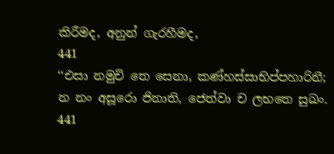කිරීමද, අනුන් ගැරහීමද,
441
‘‘එසා නමුචි තෙ සෙනා, කණ්හස්සාභිප්පහාරිනී;
න නං අසූරො ජිනාති, ජෙත්වා ච ලභතෙ සුඛං.
441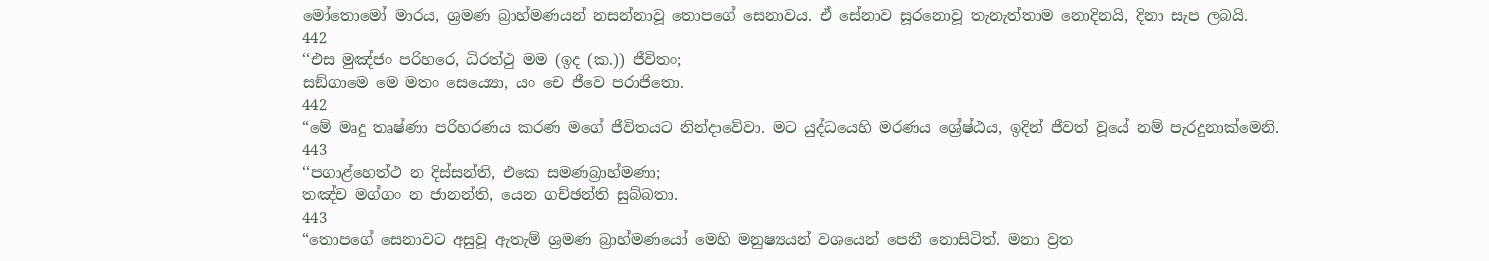මෝතොමෝ මාරය, ශ්‍රමණ බ්‍රාහ්මණයන් නසන්නාවූ තොපගේ සෙනාවය. ඒ සේනාව සූරනොවූ තැනැත්තාම නොදිනයි, දිනා සැප ලබයි.
442
‘‘එස මුඤ්ජං පරිහරෙ, ධිරත්ථු මම (ඉද (ක.)) ජීවිතං;
සඞ්ගාමෙ මෙ මතං සෙය්‍යො, යං චෙ ජීවෙ පරාජිතො.
442
“මේ මෘදු තෘෂ්ණා පරිහරණය කරණ මගේ ජීවිතයට නින්දාවේවා. මට යුද්ධයෙහි මරණය ශ්‍රේෂ්ඨය, ඉදින් ජීවත් වූයේ නම් පැරදුනාක්මෙනි.
443
‘‘පගාළ්හෙත්ථ න දිස්සන්ති, එකෙ සමණබ්‍රාහ්මණා;
තඤ්ච මග්ගං න ජානන්ති, යෙන ගච්ඡන්ති සුබ්බතා.
443
“තොපගේ සෙනාවට අසුවූ ඇතැම් ශ්‍රමණ බ්‍රාහ්මණයෝ මෙහි මනුෂ්‍යයන් වශයෙන් පෙනී නොසිටිත්. මනා ව්‍රත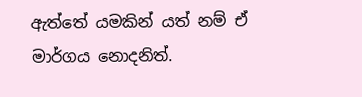ඇත්තේ යමකින් යත් නම් ඒ මාර්ගය නොදනිත්.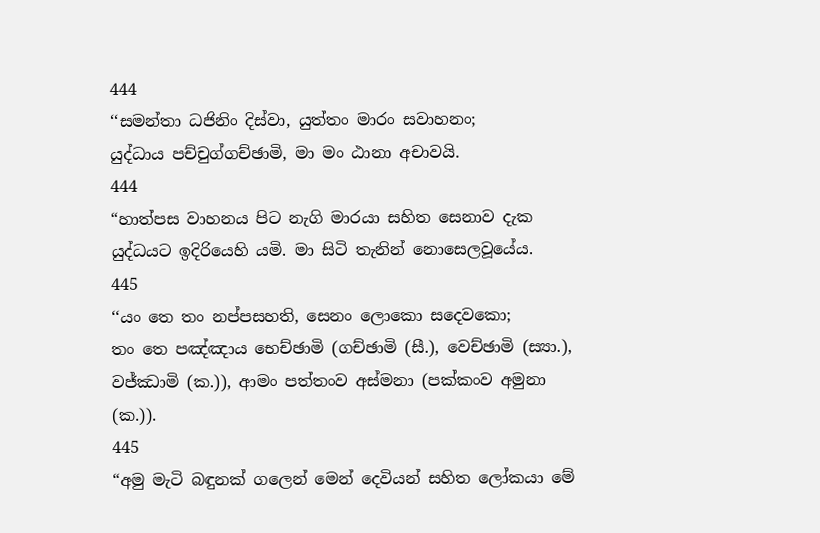444
‘‘සමන්තා ධජිනිං දිස්වා, යුත්තං මාරං සවාහනං;
යුද්ධාය පච්චුග්ගච්ඡාමි, මා මං ඨානා අචාවයි.
444
“හාත්පස වාහනය පිට නැගි මාරයා සහිත සෙනාව දැක යුද්ධයට ඉදිරියෙහි යමි. මා සිටි තැනින් නොසෙලවූයේය.
445
‘‘යං තෙ තං නප්පසහති, සෙනං ලොකො සදෙවකො;
තං තෙ පඤ්ඤාය භෙච්ඡාමි (ගච්ඡාමි (සී.), වෙච්ඡාමි (ස්‍යා.), වජ්ඣාමි (ක.)), ආමං පත්තංව අස්මනා (පක්කංව අමුනා (ක.)).
445
“අමු මැටි බඳුනක් ගලෙන් මෙන් දෙවියන් සහිත ලෝකයා මේ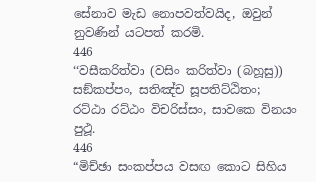සේනාව මැඩ නොපවත්වයිද, ඔවුන් නුවණින් යටපත් කරමි.
446
‘‘වසීකරිත්වා (වසිං කරිත්වා (බහූසු)) සඞ්කප්පං, සතිඤ්ච සූපතිට්ඨිතං;
රට්ඨා රට්ඨං විචරිස්සං, සාවකෙ විනයං පුථූ.
446
“මිච්ඡා සංකප්පය වසඟ කොට සිහිය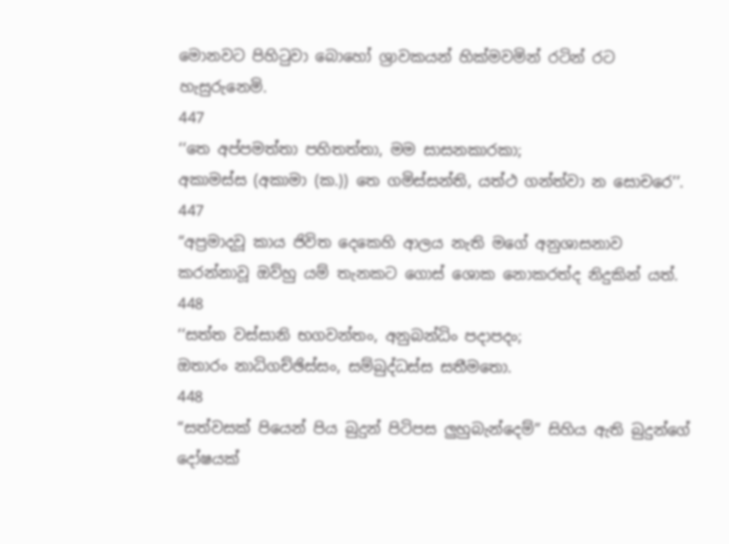මොනවට පිහිටුවා බොහෝ ශ්‍රාවකයන් හික්මවමින් රටින් රට හැසුරුනෙමි.
447
‘‘තෙ අප්පමත්තා පහිතත්තා, මම සාසනකාරකා;
අකාමස්ස (අකාමා (ක.)) තෙ ගමිස්සන්ති, යත්ථ ගන්ත්වා න සොචරෙ’’.
447
“අප්‍රමාදවූ කාය ජිවිත දෙකෙහි ආලය නැති මගේ අනුශාසනාව කරන්නාවූ ඔව්හු යම් තැනකට ගොස් ශොක නොකරත්ද නිදුකින් යත්.
448
‘‘සත්ත වස්සානි භගවන්තං, අනුබන්ධිං පදාපදං;
ඔතාරං නාධිගච්ඡිස්සං, සම්බුද්ධස්ස සතීමතො.
448
“සත්වසක් පියෙන් පිය බුදුන් පිටිපස ලුහුබැන්දෙම්” සිහිය ඇති බුදුන්ගේ දෝෂයක්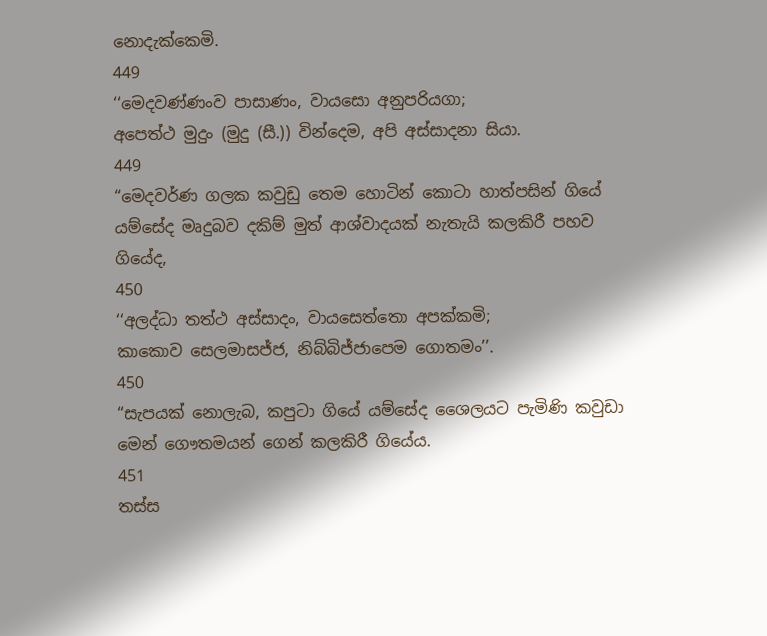නොදැක්කෙමි.
449
‘‘මෙදවණ්ණංව පාසාණං, වායසො අනුපරියගා;
අපෙත්ථ මුදුං (මුදු (සී.)) වින්දෙම, අපි අස්සාදනා සියා.
449
“මෙදවර්ණ ගලක කවුඩු තෙම හොටින් කොටා හාත්පසින් ගියේ යම්සේද මෘදුබව දකිම් මුත් ආශ්වාදයක් නැතැයි කලකිරී පහව ගියේද,
450
‘‘අලද්ධා තත්ථ අස්සාදං, වායසෙත්තො අපක්කමි;
කාකොව සෙලමාසජ්ජ, නිබ්බිජ්ජාපෙම ගොතමං’’.
450
“සැපයක් නොලැබ, කපුටා ගියේ යම්සේද ශෛලයට පැමිණි කවුඩා මෙන් ගෞතමයන් ගෙන් කලකිරී ගියේය.
451
තස්ස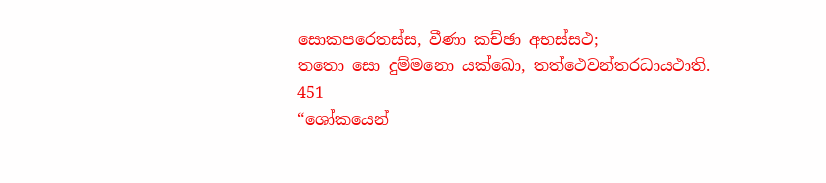සොකපරෙතස්ස, වීණා කච්ඡා අභස්සථ;
තතො සො දුම්මනො යක්ඛො, තත්ථෙවන්තරධායථාති.
451
“ශෝකයෙන්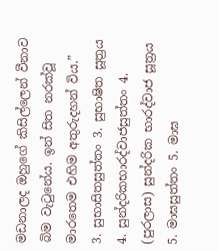මඩනාලද ඔහුගේ කිසිල්ලෙන් වීනාව බිම වැටුනේය. ඉන් සිත නරක්වූ මාරතෙම එහිම අතුරුදහන් විය.”
3. සුභාසිතසුත්තං 3. සුභාෂිත සූත්‍රය
4. සුන්දරිකභාරද්වාජසුත්තං 4. (පුරලාස) සුන්දරික භාරද්වාජ සූත්‍රය
5. මාඝසුත්තං 5. මාඝ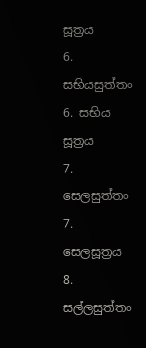සූත්‍රය
6. සභියසුත්තං 6. සභිය සූත්‍රය
7. සෙලසුත්තං 7. සෙලසූත්‍රය
8. සල්ලසුත්තං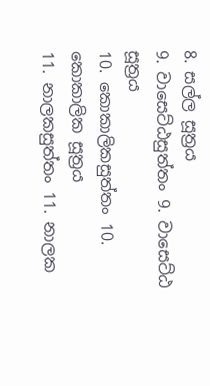8. සල්ල සූත්‍රය
9. වාසෙට්ඨසුත්තං 9. වාසෙට්ඨ සූත්‍රය
10. කොකාලිකසුත්තං 10. කොකාලික සූත්‍රය
11. නාලකසුත්තං 11. නාලක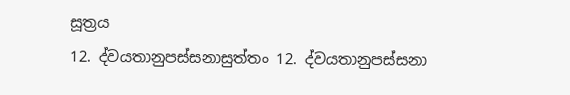සූත්‍රය
12. ද්වයතානුපස්සනාසුත්තං 12. ද්වයතානුපස්සනා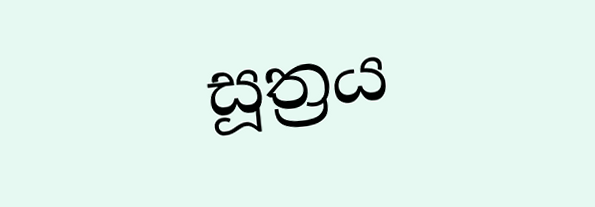සූත්‍රය